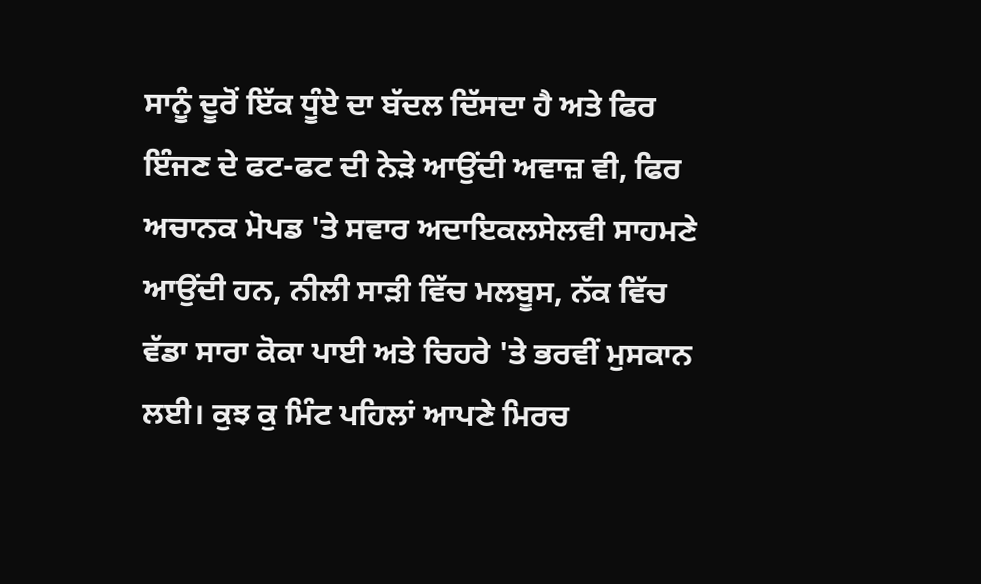ਸਾਨੂੰ ਦੂਰੋਂ ਇੱਕ ਧੂੰਏ ਦਾ ਬੱਦਲ ਦਿੱਸਦਾ ਹੈ ਅਤੇ ਫਿਰ ਇੰਜਣ ਦੇ ਫਟ-ਫਟ ਦੀ ਨੇੜੇ ਆਉਂਦੀ ਅਵਾਜ਼ ਵੀ, ਫਿਰ ਅਚਾਨਕ ਮੋਪਡ 'ਤੇ ਸਵਾਰ ਅਦਾਇਕਲਸੇਲਵੀ ਸਾਹਮਣੇ ਆਉਂਦੀ ਹਨ, ਨੀਲੀ ਸਾੜੀ ਵਿੱਚ ਮਲਬੂਸ, ਨੱਕ ਵਿੱਚ ਵੱਡਾ ਸਾਰਾ ਕੋਕਾ ਪਾਈ ਅਤੇ ਚਿਹਰੇ 'ਤੇ ਭਰਵੀਂ ਮੁਸਕਾਨ ਲਈ। ਕੁਝ ਕੁ ਮਿੰਟ ਪਹਿਲਾਂ ਆਪਣੇ ਮਿਰਚ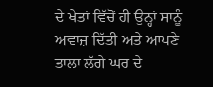ਦੇ ਖੇਤਾਂ ਵਿੱਚੋਂ ਹੀ ਉਨ੍ਹਾਂ ਸਾਨੂੰ ਅਵਾਜ਼ ਦਿੱਤੀ ਅਤੇ ਆਪਣੇ ਤਾਲਾ ਲੱਗੇ ਘਰ ਦੇ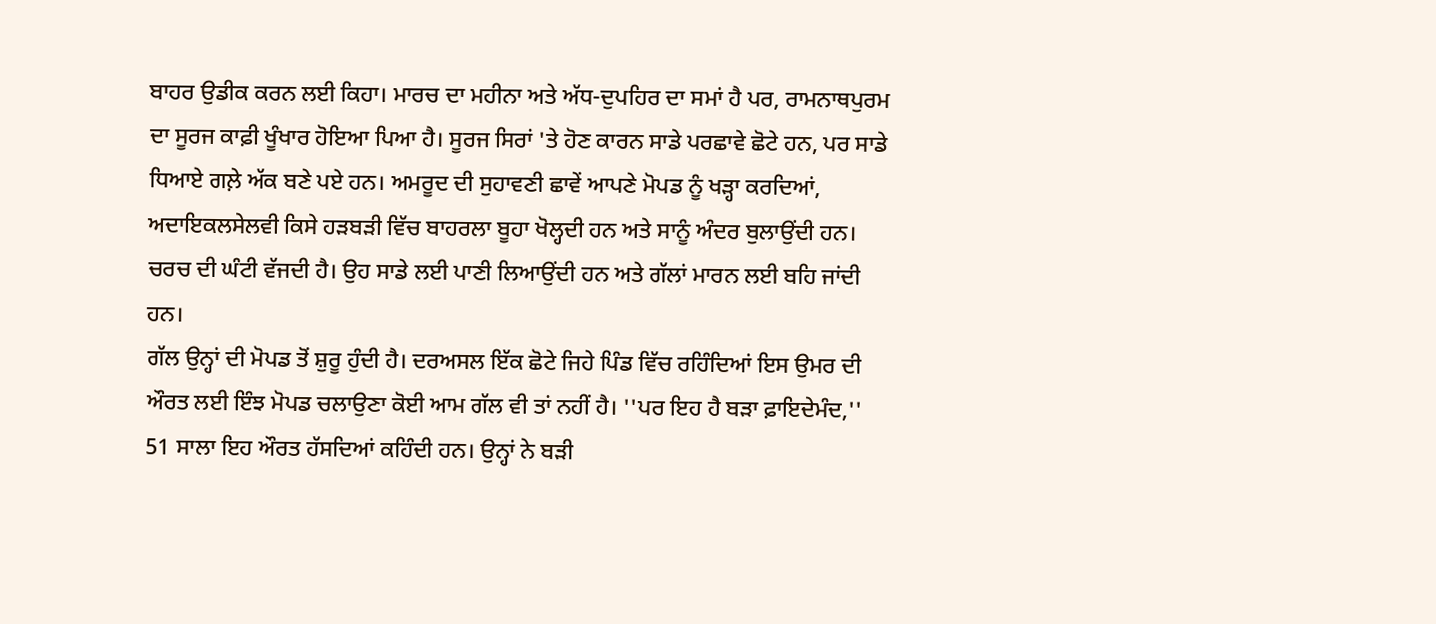ਬਾਹਰ ਉਡੀਕ ਕਰਨ ਲਈ ਕਿਹਾ। ਮਾਰਚ ਦਾ ਮਹੀਨਾ ਅਤੇ ਅੱਧ-ਦੁਪਹਿਰ ਦਾ ਸਮਾਂ ਹੈ ਪਰ, ਰਾਮਨਾਥਪੁਰਮ ਦਾ ਸੂਰਜ ਕਾਫ਼ੀ ਖੂੰਖਾਰ ਹੋਇਆ ਪਿਆ ਹੈ। ਸੂਰਜ ਸਿਰਾਂ 'ਤੇ ਹੋਣ ਕਾਰਨ ਸਾਡੇ ਪਰਛਾਵੇ ਛੋਟੇ ਹਨ, ਪਰ ਸਾਡੇ ਧਿਆਏ ਗਲ਼ੇ ਅੱਕ ਬਣੇ ਪਏ ਹਨ। ਅਮਰੂਦ ਦੀ ਸੁਹਾਵਣੀ ਛਾਵੇਂ ਆਪਣੇ ਮੋਪਡ ਨੂੰ ਖੜ੍ਹਾ ਕਰਦਿਆਂ, ਅਦਾਇਕਲਸੇਲਵੀ ਕਿਸੇ ਹੜਬੜੀ ਵਿੱਚ ਬਾਹਰਲਾ ਬੂਹਾ ਖੋਲ੍ਹਦੀ ਹਨ ਅਤੇ ਸਾਨੂੰ ਅੰਦਰ ਬੁਲਾਉਂਦੀ ਹਨ। ਚਰਚ ਦੀ ਘੰਟੀ ਵੱਜਦੀ ਹੈ। ਉਹ ਸਾਡੇ ਲਈ ਪਾਣੀ ਲਿਆਉਂਦੀ ਹਨ ਅਤੇ ਗੱਲਾਂ ਮਾਰਨ ਲਈ ਬਹਿ ਜਾਂਦੀ ਹਨ।
ਗੱਲ ਉਨ੍ਹਾਂ ਦੀ ਮੋਪਡ ਤੋਂ ਸ਼ੁਰੂ ਹੁੰਦੀ ਹੈ। ਦਰਅਸਲ ਇੱਕ ਛੋਟੇ ਜਿਹੇ ਪਿੰਡ ਵਿੱਚ ਰਹਿੰਦਿਆਂ ਇਸ ਉਮਰ ਦੀ ਔਰਤ ਲਈ ਇੰਝ ਮੋਪਡ ਚਲਾਉਣਾ ਕੋਈ ਆਮ ਗੱਲ ਵੀ ਤਾਂ ਨਹੀਂ ਹੈ। ''ਪਰ ਇਹ ਹੈ ਬੜਾ ਫ਼ਾਇਦੇਮੰਦ,'' 51 ਸਾਲਾ ਇਹ ਔਰਤ ਹੱਸਦਿਆਂ ਕਹਿੰਦੀ ਹਨ। ਉਨ੍ਹਾਂ ਨੇ ਬੜੀ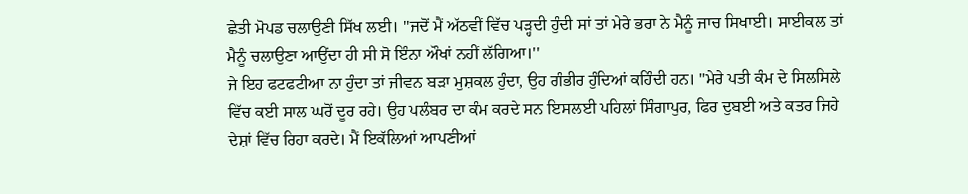ਛੇਤੀ ਮੋਪਡ ਚਲਾਉਣੀ ਸਿੱਖ ਲਈ। ''ਜਦੋਂ ਮੈਂ ਅੱਠਵੀਂ ਵਿੱਚ ਪੜ੍ਹਦੀ ਹੁੰਦੀ ਸਾਂ ਤਾਂ ਮੇਰੇ ਭਰਾ ਨੇ ਮੈਨੂੰ ਜਾਚ ਸਿਖਾਈ। ਸਾਈਕਲ ਤਾਂ ਮੈਨੂੰ ਚਲਾਉਣਾ ਆਉਂਦਾ ਹੀ ਸੀ ਸੋ ਇੰਨਾ ਔਖਾਂ ਨਹੀਂ ਲੱਗਿਆ।''
ਜੇ ਇਹ ਫਟਫਟੀਆ ਨਾ ਹੁੰਦਾ ਤਾਂ ਜੀਵਨ ਬੜਾ ਮੁਸ਼ਕਲ ਹੁੰਦਾ, ਉਹ ਗੰਭੀਰ ਹੁੰਦਿਆਂ ਕਹਿੰਦੀ ਹਨ। ''ਮੇਰੇ ਪਤੀ ਕੰਮ ਦੇ ਸਿਲਸਿਲੇ ਵਿੱਚ ਕਈ ਸਾਲ ਘਰੋਂ ਦੂਰ ਰਹੇ। ਉਹ ਪਲੰਬਰ ਦਾ ਕੰਮ ਕਰਦੇ ਸਨ ਇਸਲਈ ਪਹਿਲਾਂ ਸਿੰਗਾਪੁਰ, ਫਿਰ ਦੁਬਈ ਅਤੇ ਕਤਰ ਜਿਹੇ ਦੇਸ਼ਾਂ ਵਿੱਚ ਰਿਹਾ ਕਰਦੇ। ਮੈਂ ਇਕੱਲਿਆਂ ਆਪਣੀਆਂ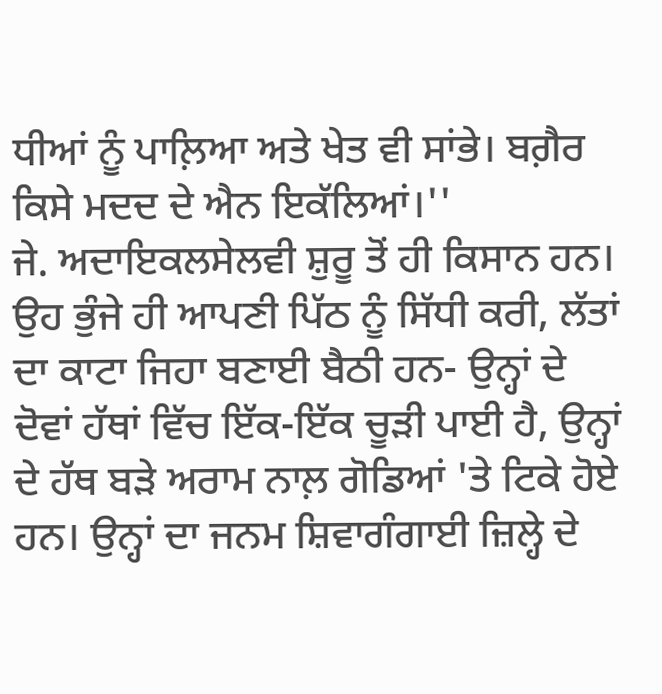ਧੀਆਂ ਨੂੰ ਪਾਲ਼ਿਆ ਅਤੇ ਖੇਤ ਵੀ ਸਾਂਭੇ। ਬਗ਼ੈਰ ਕਿਸੇ ਮਦਦ ਦੇ ਐਨ ਇਕੱਲਿਆਂ।''
ਜੇ. ਅਦਾਇਕਲਸੇਲਵੀ ਸ਼ੁਰੂ ਤੋਂ ਹੀ ਕਿਸਾਨ ਹਨ। ਉਹ ਭੁੰਜੇ ਹੀ ਆਪਣੀ ਪਿੱਠ ਨੂੰ ਸਿੱਧੀ ਕਰੀ, ਲੱਤਾਂ ਦਾ ਕਾਟਾ ਜਿਹਾ ਬਣਾਈ ਬੈਠੀ ਹਨ- ਉਨ੍ਹਾਂ ਦੇ ਦੋਵਾਂ ਹੱਥਾਂ ਵਿੱਚ ਇੱਕ-ਇੱਕ ਚੂੜੀ ਪਾਈ ਹੈ, ਉਨ੍ਹਾਂ ਦੇ ਹੱਥ ਬੜੇ ਅਰਾਮ ਨਾਲ਼ ਗੋਡਿਆਂ 'ਤੇ ਟਿਕੇ ਹੋਏ ਹਨ। ਉਨ੍ਹਾਂ ਦਾ ਜਨਮ ਸ਼ਿਵਾਗੰਗਾਈ ਜ਼ਿਲ੍ਹੇ ਦੇ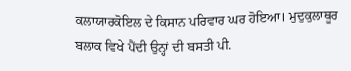ਕਲਾਯਾਰਕੋਇਲ ਦੇ ਕਿਸਾਨ ਪਰਿਵਾਰ ਘਰ ਹੋਇਆ। ਮੁਦੁਕੁਲਾਥੂਰ ਬਲਾਕ ਵਿਖੇ ਪੈਂਦੀ ਉਨ੍ਹਾਂ ਦੀ ਬਸਤੀ ਪੀ.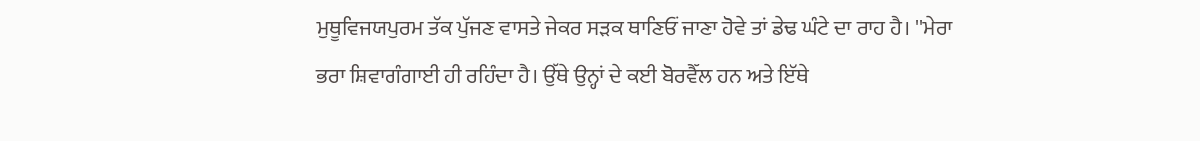ਮੁਥੂਵਿਜਯਪੁਰਮ ਤੱਕ ਪੁੱਜਣ ਵਾਸਤੇ ਜੇਕਰ ਸੜਕ ਥਾਣਿਓਂ ਜਾਣਾ ਹੋਵੇ ਤਾਂ ਡੇਢ ਘੰਟੇ ਦਾ ਰਾਹ ਹੈ। ''ਮੇਰਾ ਭਰਾ ਸ਼ਿਵਾਗੰਗਾਈ ਹੀ ਰਹਿੰਦਾ ਹੈ। ਉੱਥੇ ਉਨ੍ਹਾਂ ਦੇ ਕਈ ਬੋਰਵੈੱਲ ਹਨ ਅਤੇ ਇੱਥੇ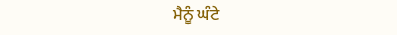ਮੈਨੂੰ ਘੰਟੇ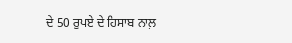ਦੇ 50 ਰੁਪਏ ਦੇ ਹਿਸਾਬ ਨਾਲ਼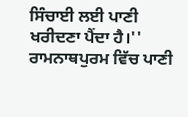ਸਿੰਚਾਈ ਲਈ ਪਾਣੀ ਖਰੀਦਣਾ ਪੈਂਦਾ ਹੈ।'' ਰਾਮਨਾਥਪੁਰਮ ਵਿੱਚ ਪਾਣੀ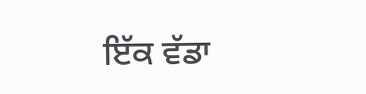ਇੱਕ ਵੱਡਾ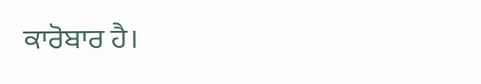ਕਾਰੋਬਾਰ ਹੈ।